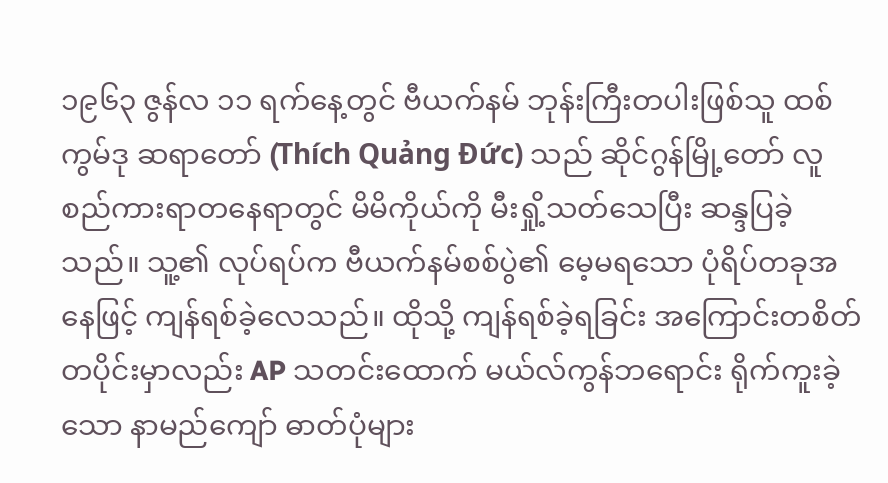၁၉၆၃ ဇွန်လ ၁၁ ရက်နေ့တွင် ဗီယက်နမ် ဘုန်းကြီးတပါးဖြစ်သူ ထစ်ကွမ်ဒု ဆရာတော် (Thích Quảng Đức) သည် ဆိုင်ဂွန်မြို့တော် လူစည်ကားရာတနေရာတွင် မိမိကိုယ်ကို မီးရှို့သတ်သေပြီး ဆန္ဒပြခဲ့သည်။ သူ့၏ လုပ်ရပ်က ဗီယက်နမ်စစ်ပွဲ၏ မေ့မရသော ပုံရိပ်တခုအနေဖြင့် ကျန်ရစ်ခဲ့လေသည်။ ထိုသို့ ကျန်ရစ်ခဲ့ရခြင်း အကြောင်းတစိတ်တပိုင်းမှာလည်း AP သတင်းထောက် မယ်လ်ကွန်ဘရောင်း ရိုက်ကူးခဲ့သော နာမည်ကျော် ဓာတ်ပုံများ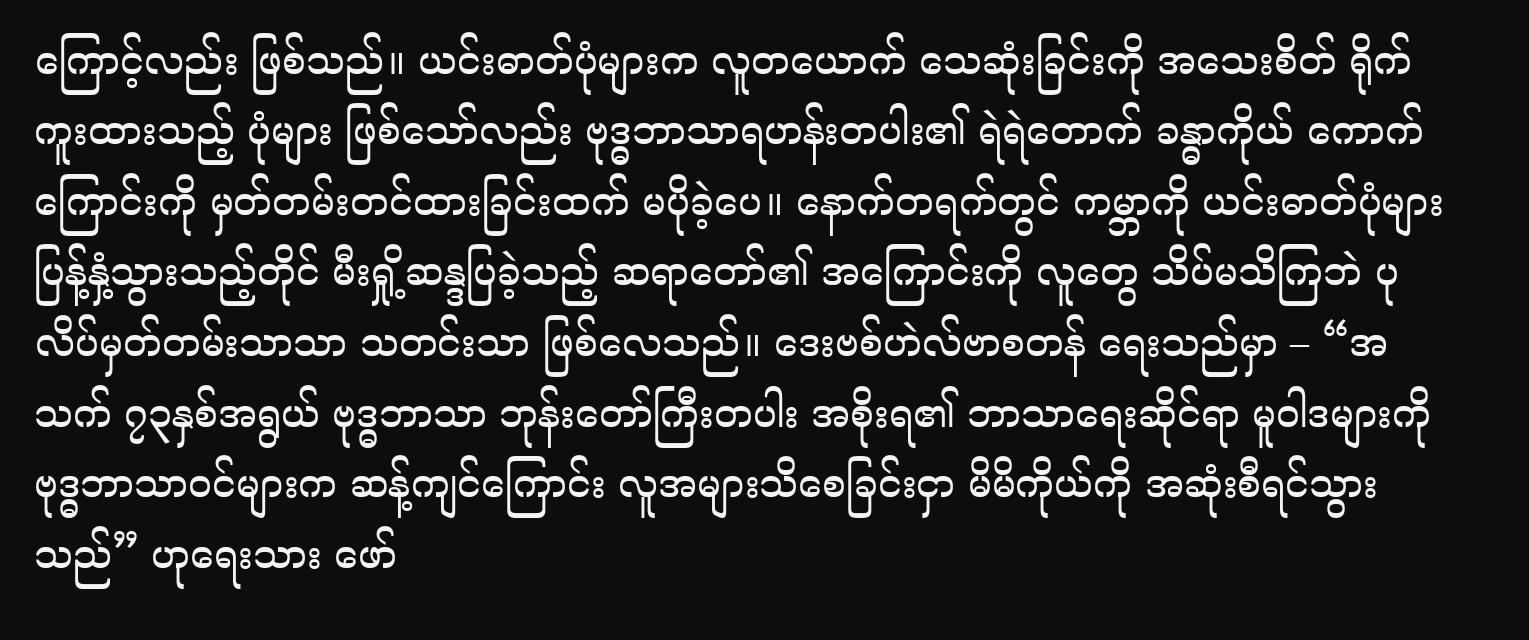ကြောင့်လည်း ဖြစ်သည်။ ယင်းဓာတ်ပုံများက လူတယောက် သေဆုံးခြင်းကို အသေးစိတ် ရိုက်ကူးထားသည့် ပုံများ ဖြစ်သော်လည်း ဗုဒ္ဓဘာသာရဟန်းတပါး၏ ရဲရဲတောက် ခန္ဓာကိုယ် ကောက်ကြောင်းကို မှတ်တမ်းတင်ထားခြင်းထက် မပိုခဲ့ပေ။ နောက်တရက်တွင် ကမ္ဘာကို ယင်းဓာတ်ပုံများ ပြန့်နှံ့သွားသည့်တိုင် မီးရှို့ဆန္ဒပြခဲ့သည့် ဆရာတော်၏ အကြောင်းကို လူတွေ သိပ်မသိကြဘဲ ပုလိပ်မှတ်တမ်းသာသာ သတင်းသာ ဖြစ်လေသည်။ ဒေးဗစ်ဟဲလ်ဗာစတန် ရေးသည်မှာ – “အသက် ၇၃နှစ်အရွယ် ဗုဒ္ဓဘာသာ ဘုန်းတော်ကြီးတပါး အစိုးရ၏ ဘာသာရေးဆိုင်ရာ မူဝါဒများကို ဗုဒ္ဓဘာသာဝင်များက ဆန့်ကျင်ကြောင်း လူအများသိစေခြင်းငှာ မိမိကိုယ်ကို အဆုံးစီရင်သွားသည်” ဟုရေးသား ဖော်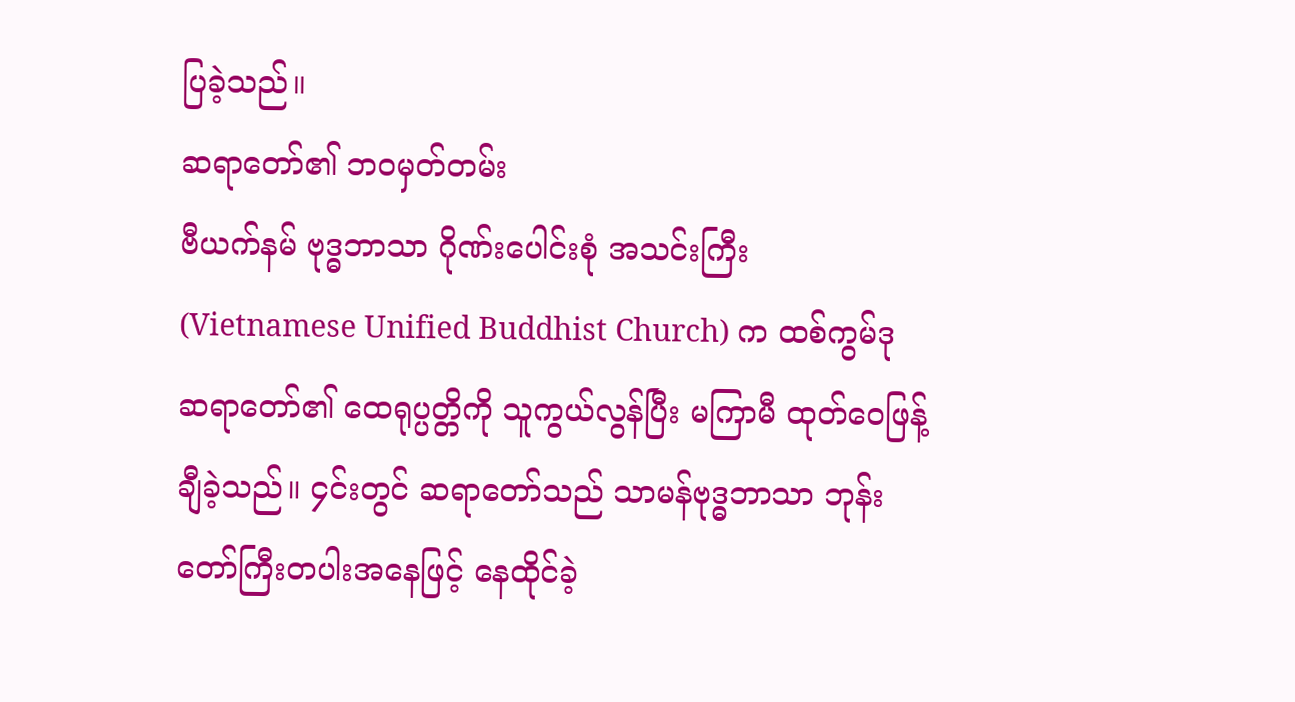ပြခဲ့သည်။
ဆရာတော်၏ ဘဝမှတ်တမ်း
ဗီယက်နမ် ဗုဒ္ဓဘာသာ ဂိုဏ်းပေါင်းစုံ အသင်းကြီး (Vietnamese Unified Buddhist Church) က ထစ်ကွမ်ဒု ဆရာတော်၏ ထေရုပ္ပတ္တိကို သူကွယ်လွန်ပြီး မကြာမီ ထုတ်ဝေဖြန့်ချီခဲ့သည်။ ၄င်းတွင် ဆရာတော်သည် သာမန်ဗုဒ္ဓဘာသာ ဘုန်းတော်ကြီးတပါးအနေဖြင့် နေထိုင်ခဲ့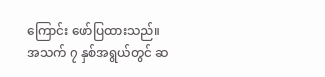ကြောင်း ဖော်ပြထားသည်။ အသက် ၇ နှစ်အရွယ်တွင် ဆ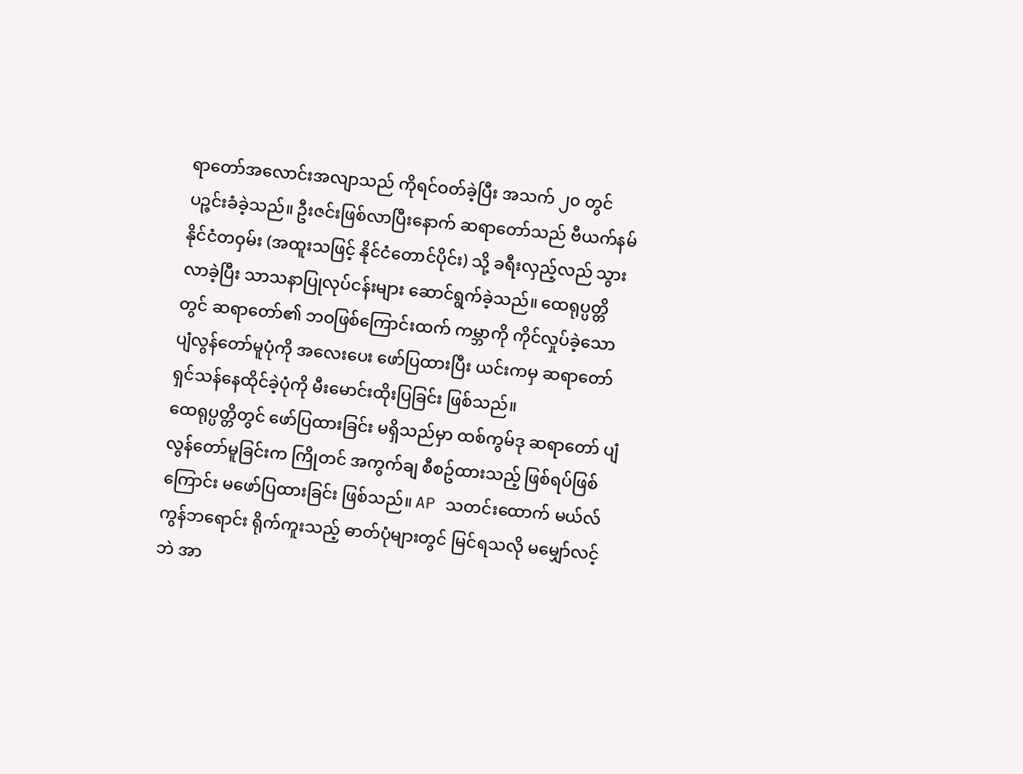ရာတော်အလောင်းအလျာသည် ကိုရင်ဝတ်ခဲ့ပြီး အသက် ၂၀ တွင် ပဉ္ဇင်းခံခဲ့သည်။ ဦးဇင်းဖြစ်လာပြီးနောက် ဆရာတော်သည် ဗီယက်နမ်နိုင်ငံတဝှမ်း (အထူးသဖြင့် နိုင်ငံတောင်ပိုင်း) သို့ ခရီးလှည့်လည် သွားလာခဲ့ပြီး သာသနာပြုလုပ်ငန်းများ ဆောင်ရွက်ခဲ့သည်။ ထေရုပ္ပတ္တိတွင် ဆရာတော်၏ ဘဝဖြစ်ကြောင်းထက် ကမ္ဘာကို ကိုင်လှုပ်ခဲ့သော ပျံလွန်တော်မူပုံကို အလေးပေး ဖော်ပြထားပြီး ယင်းကမှ ဆရာတော် ရှင်သန်နေထိုင်ခဲ့ပုံကို မီးမောင်းထိုးပြခြင်း ဖြစ်သည်။
ထေရုပ္ပတ္တိတွင် ဖော်ပြထားခြင်း မရှိသည်မှာ ထစ်ကွမ်ဒု ဆရာတော် ပျံလွန်တော်မူခြင်းက ကြိုတင် အကွက်ချ စီစဥ်ထားသည့် ဖြစ်ရပ်ဖြစ်ကြောင်း မဖော်ပြထားခြင်း ဖြစ်သည်။ AP သတင်းထောက် မယ်လ်ကွန်ဘရောင်း ရိုက်ကူးသည့် ဓာတ်ပုံများတွင် မြင်ရသလို မမျှော်လင့်ဘဲ အာ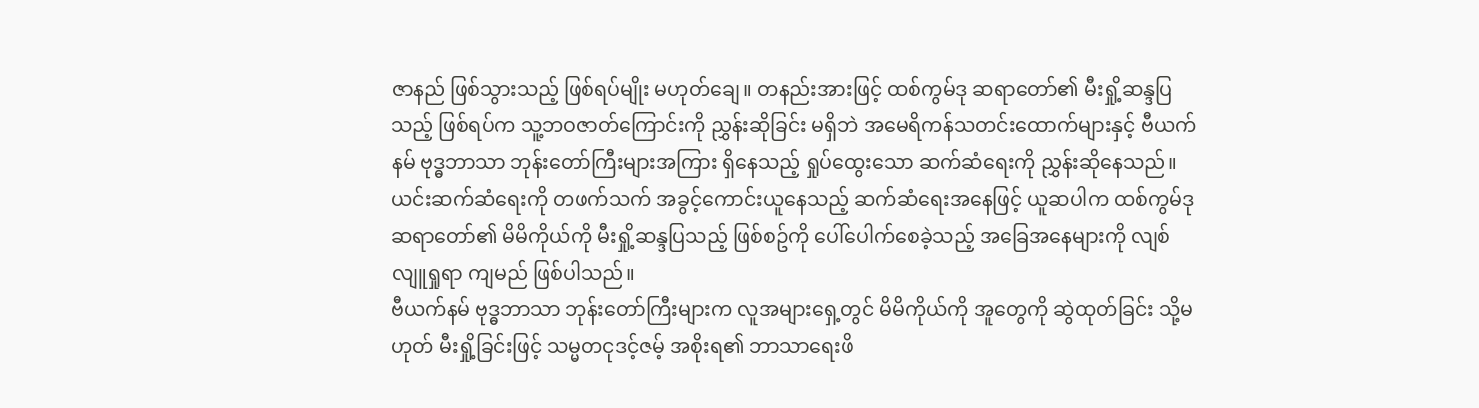ဇာနည် ဖြစ်သွားသည့် ဖြစ်ရပ်မျိုး မဟုတ်ချေ။ တနည်းအားဖြင့် ထစ်ကွမ်ဒု ဆရာတော်၏ မီးရှို့ဆန္ဒပြသည့် ဖြစ်ရပ်က သူ့ဘဝဇာတ်ကြောင်းကို ညွှန်းဆိုခြင်း မရှိဘဲ အမေရိကန်သတင်းထောက်များနှင့် ဗီယက်နမ် ဗုဒ္ဓဘာသာ ဘုန်းတော်ကြီးများအကြား ရှိနေသည့် ရှုပ်ထွေးသော ဆက်ဆံရေးကို ညွှန်းဆိုနေသည်။ ယင်းဆက်ဆံရေးကို တဖက်သက် အခွင့်ကောင်းယူနေသည့် ဆက်ဆံရေးအနေဖြင့် ယူဆပါက ထစ်ကွမ်ဒုဆရာတော်၏ မိမိကိုယ်ကို မီးရှို့ဆန္ဒပြသည့် ဖြစ်စဥ်ကို ပေါ်ပေါက်စေခဲ့သည့် အခြေအနေများကို လျစ်လျူရှုရာ ကျမည် ဖြစ်ပါသည်။
ဗီယက်နမ် ဗုဒ္ဓဘာသာ ဘုန်းတော်ကြီးများက လူအများရှေ့တွင် မိမိကိုယ်ကို အူတွေကို ဆွဲထုတ်ခြင်း သို့မဟုတ် မီးရှို့ခြင်းဖြင့် သမ္မတငုဒင့်ဇမ့် အစိုးရ၏ ဘာသာရေးဖိ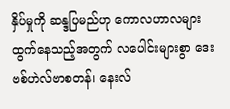နှိပ်မှုကို ဆန္ဒပြမည်ဟု ကောလဟာလများ ထွက်နေသည့်အတွက် လပေါင်းများစွာ ဒေးဗစ်ဟဲလ်ဗာစတန်၊ နေးလ်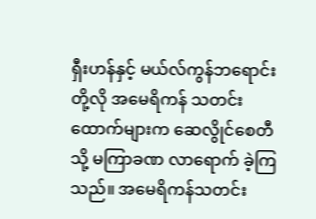ရှီးဟန်နှင့် မယ်လ်ကွန်ဘရောင်းတို့လို အမေရိကန် သတင်းထောက်များက ဆေလွိုင်စေတီသို့ မကြာခဏ လာရောက် ခဲ့ကြသည်။ အမေရိကန်သတင်း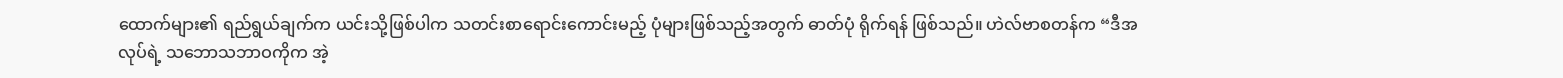ထောက်များ၏ ရည်ရွယ်ချက်က ယင်းသို့ဖြစ်ပါက သတင်းစာရောင်းကောင်းမည့် ပုံများဖြစ်သည့်အတွက် ဓာတ်ပုံ ရိုက်ရန် ဖြစ်သည်။ ဟဲလ်ဗာစတန်က “ဒီအလုပ်ရဲ့ သဘောသဘာဝကိုက အဲ့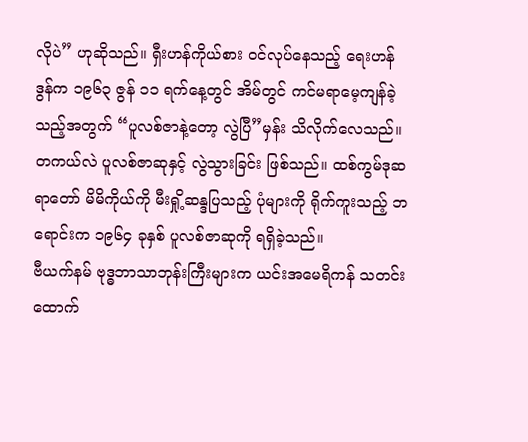လိုပဲ” ဟုဆိုသည်။ ရှီးဟန်ကိုယ်စား ဝင်လုပ်နေသည့် ရေးဟန်ဒွန်က ၁၉၆၃ ဇွန် ၁၁ ရက်နေ့တွင် အိမ်တွင် ကင်မရာမေ့ကျန်ခဲ့သည့်အတွက် “ပူလစ်ဇာနဲ့တော့ လွဲပြီ”မှန်း သိလိုက်လေသည်။ တကယ်လဲ ပူလစ်ဇာဆုနှင့် လွဲသွားခြင်း ဖြစ်သည်။ ထစ်ကွမ်ဒုဆရာတော် မိမိကိုယ်ကို မီးရှို့ဆန္ဒပြသည့် ပုံများကို ရိုက်ကူးသည့် ဘရောင်းက ၁၉၆၄ ခုနှစ် ပူလစ်ဇာဆုကို ရရှိခဲ့သည်။
ဗီယက်နမ် ဗုဒ္ဓဘာသာဘုန်းကြီးများက ယင်းအမေရိကန် သတင်းထောက်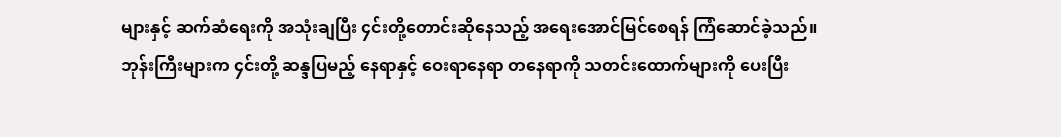များနှင့် ဆက်ဆံရေးကို အသုံးချပြီး ၄င်းတို့တောင်းဆိုနေသည့် အရေးအောင်မြင်စေရန် ကြံဆောင်ခဲ့သည်။ ဘုန်းကြီးများက ၄င်းတို့ ဆန္ဒပြမည့် နေရာနှင့် ဝေးရာနေရာ တနေရာကို သတင်းထောက်များကို ပေးပြီး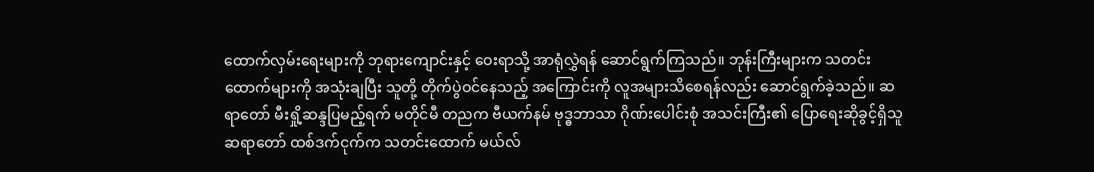ထောက်လှမ်းရေးများကို ဘုရားကျောင်းနှင့် ဝေးရာသို့ အာရုံလွှဲရန် ဆောင်ရွက်ကြသည်။ ဘုန်းကြီးများက သတင်းထောက်များကို အသုံးချပြီး သူတို့ တိုက်ပွဲဝင်နေသည့် အကြောင်းကို လူအများသိစေရန်လည်း ဆောင်ရွက်ခဲ့သည်။ ဆရာတော် မီးရှို့ဆန္ဒပြမည့်ရက် မတိုင်မီ တညက ဗီယက်နမ် ဗုဒ္ဓဘာသာ ဂိုဏ်းပေါင်းစုံ အသင်းကြီး၏ ပြောရေးဆိုခွင့်ရှိသူ ဆရာတော် ထစ်ဒက်ငုက်က သတင်းထောက် မယ်လ်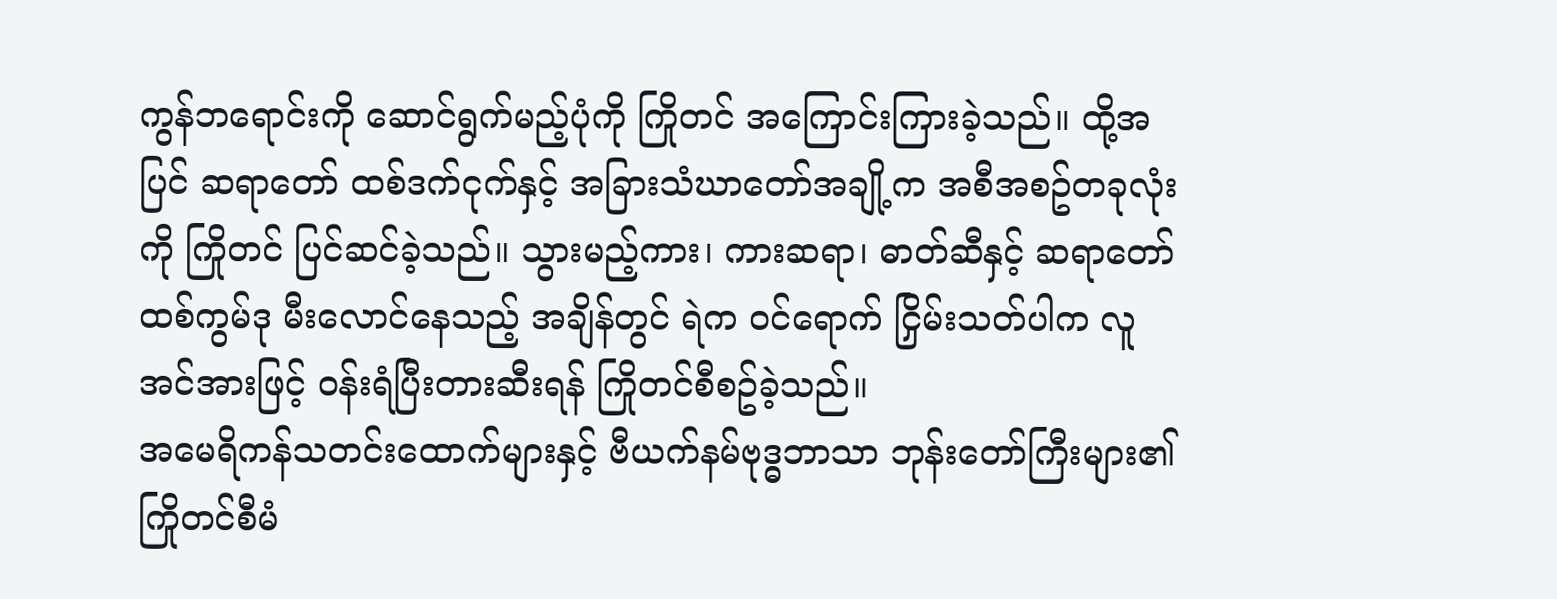ကွန်ဘရောင်းကို ဆောင်ရွက်မည့်ပုံကို ကြိုတင် အကြောင်းကြားခဲ့သည်။ ထို့အပြင် ဆရာတော် ထစ်ဒက်ငုက်နှင့် အခြားသံဃာတော်အချို့က အစီအစဥ်တခုလုံးကို ကြိုတင် ပြင်ဆင်ခဲ့သည်။ သွားမည့်ကား၊ ကားဆရာ၊ ဓာတ်ဆီနှင့် ဆရာတော် ထစ်ကွမ်ဒု မီးလောင်နေသည့် အချိန်တွင် ရဲက ဝင်ရောက် ငြှိမ်းသတ်ပါက လူအင်အားဖြင့် ဝန်းရံပြီးတားဆီးရန် ကြိုတင်စီစဥ်ခဲ့သည်။
အမေရိကန်သတင်းထောက်များနှင့် ဗီယက်နမ်ဗုဒ္ဓဘာသာ ဘုန်းတော်ကြီးများ၏ ကြိုတင်စီမံ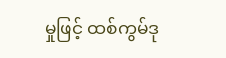မှုဖြင့် ထစ်ကွမ်ဒု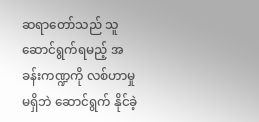ဆရာတော်သည် သူဆောင်ရွက်ရမည့် အခန်းကဏ္ဍကို လစ်ဟာမှုမရှိဘဲ ဆောင်ရွက် နိုင်ခဲ့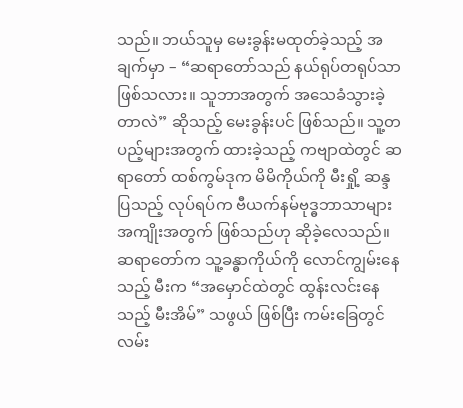သည်။ ဘယ်သူမှ မေးခွန်းမထုတ်ခဲ့သည့် အချက်မှာ – “ဆရာတော်သည် နယ်ရုပ်တရုပ်သာ ဖြစ်သလား။ သူဘာအတွက် အသေခံသွားခဲ့တာလဲ” ဆိုသည့် မေးခွန်းပင် ဖြစ်သည်။ သူ့တပည့်များအတွက် ထားခဲ့သည့် ကဗျာထဲတွင် ဆရာတော် ထစ်ကွမ်ဒုက မိမိကိုယ်ကို မီးရှို့ ဆန္ဒပြသည့် လုပ်ရပ်က ဗီယက်နမ်ဗုဒ္ဓဘာသာများ အကျိုးအတွက် ဖြစ်သည်ဟု ဆိုခဲ့လေသည်။ ဆရာတော်က သူ့ခန္ဓာကိုယ်ကို လောင်ကျွမ်းနေသည့် မီးက “အမှောင်ထဲတွင် ထွန်းလင်းနေသည့် မီးအိမ်” သဖွယ် ဖြစ်ပြီး ကမ်းခြေတွင် လမ်း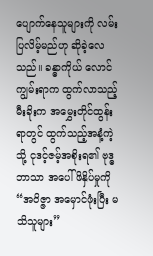ပျောက်နေသူများကို လမ်းပြလိမ့်မည်ဟု ဆိုခဲ့လေသည်။ ခန္ဓာကိုယ် လောင်ကျွမ်းရာက ထွက်လာသည့် မီးခိုးက အမွှေးတိုင်ထွန်းရာတွင် ထွက်သည့်အနံ့ကဲ့သို့ ငုဒင့်ဇမ့်အစိုးရ၏ ဗုဒ္ဓဘာသာ အပေါ်ဖိနှိပ်မှုကို “အဝိဇ္ဇာ အမှောင်ဖုံးပြီး မသိသူများ”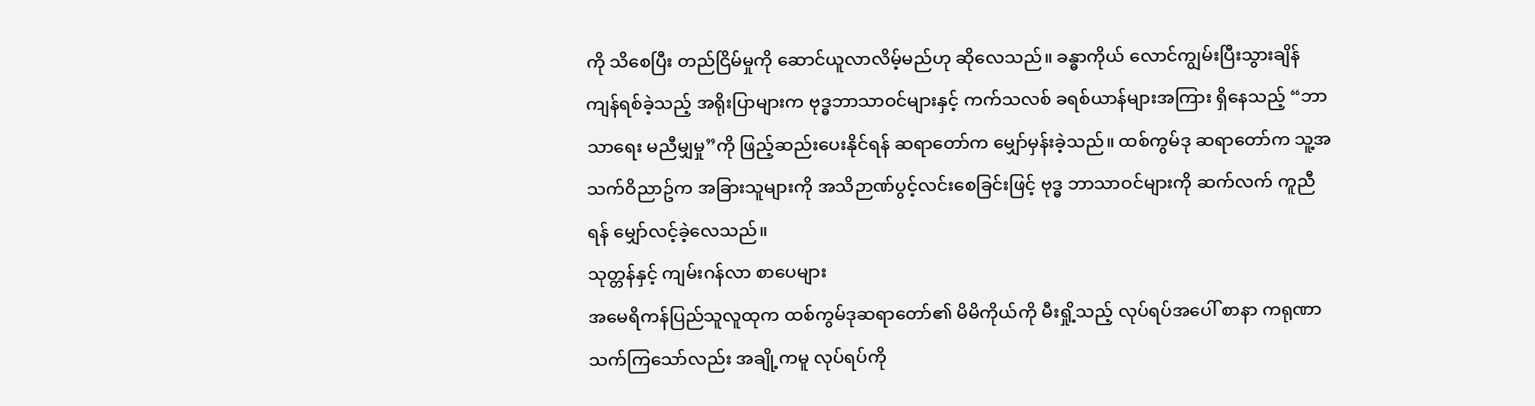ကို သိစေပြီး တည်ငြိမ်မှုကို ဆောင်ယူလာလိမ့်မည်ဟု ဆိုလေသည်။ ခန္ဓာကိုယ် လောင်ကျွမ်းပြီးသွားချိန် ကျန်ရစ်ခဲ့သည့် အရိုးပြာများက ဗုဒ္ဓဘာသာဝင်များနှင့် ကက်သလစ် ခရစ်ယာန်များအကြား ရှိနေသည့် “ဘာသာရေး မညီမျှမှု”ကို ဖြည့်ဆည်းပေးနိုင်ရန် ဆရာတော်က မျှော်မှန်းခဲ့သည်။ ထစ်ကွမ်ဒု ဆရာတော်က သူ့အသက်ဝိညာဥ်က အခြားသူများကို အသိဉာဏ်ပွင့်လင်းစေခြင်းဖြင့် ဗုဒ္ဓ ဘာသာဝင်များကို ဆက်လက် ကူညီရန် မျှော်လင့်ခဲ့လေသည်။
သုတ္တန်နှင့် ကျမ်းဂန်လာ စာပေများ
အမေရိကန်ပြည်သူလူထုက ထစ်ကွမ်ဒုဆရာတော်၏ မိမိကိုယ်ကို မီးရှို့သည့် လုပ်ရပ်အပေါ် စာနာ ကရုဏာသက်ကြသော်လည်း အချို့ကမူ လုပ်ရပ်ကို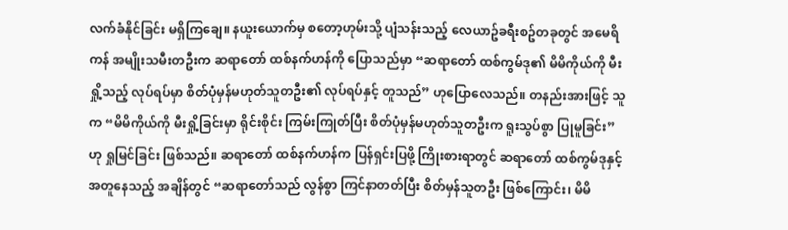လက်ခံနိုင်ခြင်း မရှိကြချေ။ နယူးယောက်မှ စတော့ဟုမ်းသို့ ပျံသန်းသည့် လေယာဥ်ခရီးစဥ်တခုတွင် အမေရိကန် အမျိုးသမီးတဦးက ဆရာတော် ထစ်နက်ဟန်ကို ပြောသည်မှာ “ဆရာတော် ထစ်ကွမ်ဒု၏ မိမိကိုယ်ကို မီးရှို့သည့် လုပ်ရပ်မှာ စိတ်ပုံမှန်မဟုတ်သူတဦး၏ လုပ်ရပ်နှင့် တူသည်” ဟုပြောလေသည်။ တနည်းအားဖြင့် သူက “မိမိကိုယ်ကို မီးရှို့ခြင်းမှာ ရိုင်းစိုင်း ကြမ်းကြုတ်ပြီး စိတ်ပုံမှန်မဟုတ်သူတဦးက ရူးသွပ်စွာ ပြုမူခြင်း” ဟု ရှုမြင်ခြင်း ဖြစ်သည်။ ဆရာတော် ထစ်နက်ဟန်က ပြန်ရှင်းပြဖို့ ကြိုးစားရာတွင် ဆရာတော် ထစ်ကွမ်ဒုနှင့် အတူနေသည့် အချိန်တွင် “ဆရာတော်သည် လွန်စွာ ကြင်နာတတ်ပြီး စိတ်မှန်သူတဦး ဖြစ်ကြောင်း၊ မိမိ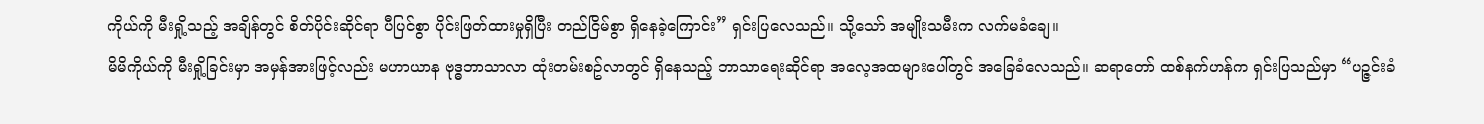ကိုယ်ကို မီးရှို့သည့် အချိန်တွင် စိတ်ပိုင်းဆိုင်ရာ ပီပြင်စွာ ပိုင်းဖြတ်ထားမှုရှိပြီး တည်ငြိမ်စွာ ရှိနေခဲ့ကြောင်း” ရှင်းပြလေသည်။ သို့သော် အမျိုးသမီးက လက်မခံချေ။
မိမိကိုယ်ကို မီးရှို့ခြင်းမှာ အမှန်အားဖြင့်လည်း မဟာယာန ဗုဒ္ဓဘာသာလာ ထုံးတမ်းစဥ်လာတွင် ရှိနေသည့် ဘာသာရေးဆိုင်ရာ အလေ့အထများပေါ်တွင် အခြေခံလေသည်။ ဆရာတော် ထစ်နက်ဟန်က ရှင်းပြသည်မှာ “ပဉ္ဇင်းခံ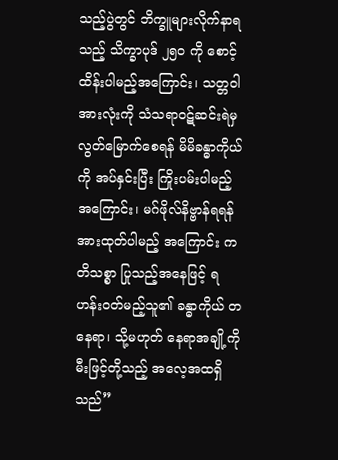သည့်ပွဲတွင် ဘိက္ခူများလိုက်နာရသည့် သိက္ခာပုဒ် ၂၅၀ ကို စောင့်ထိန်းပါမည့်အကြောင်း၊ သတ္တဝါအားလုံးကို သံသရာဝဋ်ဆင်းရဲမှ လွတ်မြောက်စေရန် မိမိခန္ဓာကိုယ်ကို အပ်နှင်းပြီး ကြိုးပမ်းပါမည့်အကြောင်း၊ မဂ်ဖိုလ်နိဗ္ဗာန်ရရန် အားထုတ်ပါမည့် အကြောင်း ကတိသစ္စာ ပြုသည့်အနေဖြင့် ရဟန်းဝတ်မည့်သူ၏ ခန္ဓာကိုယ် တနေရာ၊ သို့မဟုတ် နေရာအချို့ကို မီးဖြင့်တို့သည့် အလေ့အထရှိသည်”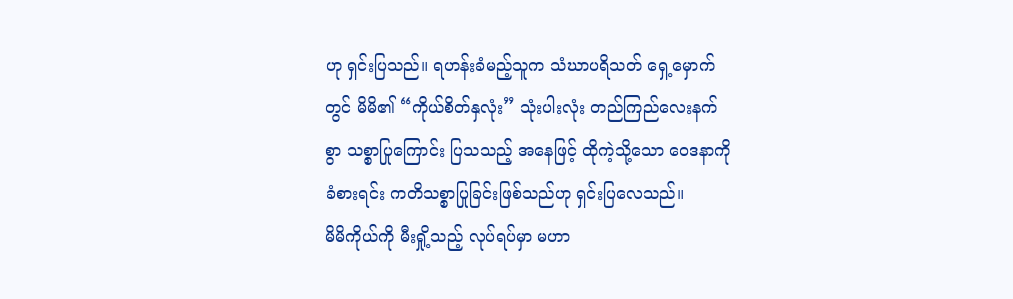ဟု ရှင်းပြသည်။ ရဟန်းခံမည့်သူက သံဃာပရိသတ် ရှေ့မှောက်တွင် မိမိ၏ “ကိုယ်စိတ်နှလုံး” သုံးပါးလုံး တည်ကြည်လေးနက်စွာ သစ္စာပြုကြောင်း ပြသသည့် အနေဖြင့် ထိုကဲ့သို့သော ဝေဒနာကို ခံစားရင်း ကတိသစ္စာပြုခြင်းဖြစ်သည်ဟု ရှင်းပြလေသည်။
မိမိကိုယ်ကို မီးရှို့သည့် လုပ်ရပ်မှာ မဟာ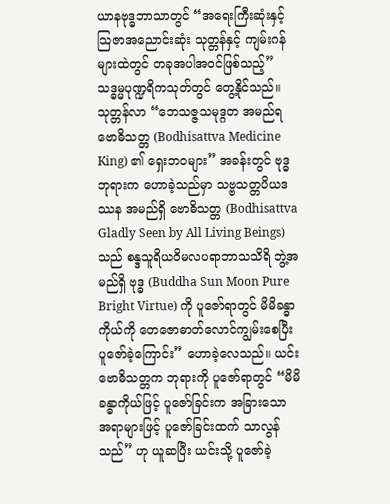ယာနဗုဒ္ဓဘာသာတွင် “အရေးကြီးဆုံးနှင့် သြဇာအညောင်းဆုံး သုတ္တန်နှင့် ကျမ်းဂန်များထဲတွင် တခုအပါအဝင်ဖြစ်သည့်” သဒ္ဓမ္မပုဏ္ဍရိကသုတ်တွင် တွေ့နိုင်သည်။ သုတ္တန်လာ “ဘေသဇ္ဇသမုဒ္ဂတ အမည်ရ ဗောဓိသတ္တ (Bodhisattva Medicine King) ၏ ရှေးဘဝများ” အခန်းတွင် ဗုဒ္ဓဘုရားက ဟောခဲ့သည်မှာ သဗ္ဗသတ္တပိယဒဿန အမည်ရှိ ဗောဓိသတ္တ (Bodhisattva Gladly Seen by All Living Beings) သည် စန္ဒသူရိယဝိမလပရာဘာသသိရိ ဘွဲ့အမည်ရှိ ဗုဒ္ဓ (Buddha Sun Moon Pure Bright Virtue) ကို ပူဇော်ရာတွင် မိမိခန္ဓာကိုယ်ကို တေဇောဓာတ်လောင်ကျွမ်းစေပြီး ပူဇော်ခဲ့ကြောင်း” ဟောခဲ့လေသည်။ ယင်းဗောဓိသတ္တက ဘုရားကို ပူဇော်ရာတွင် “မိမိခန္ဓာကိုယ်ဖြင့် ပူဇော်ခြင်းက အခြားသော အရာများဖြင့် ပူဇော်ခြင်းထက် သာလွန်သည်” ဟု ယူဆပြီး ယင်းသို့ ပူဇော်ခဲ့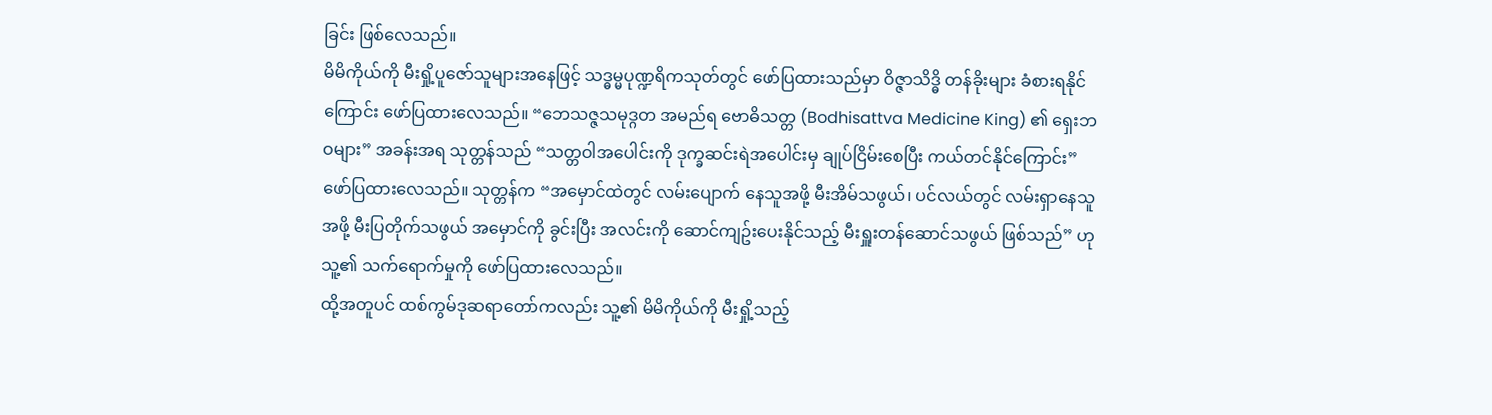ခြင်း ဖြစ်လေသည်။
မိမိကိုယ်ကို မီးရှို့ပူဇော်သူများအနေဖြင့် သဒ္ဓမ္မပုဏ္ဍရိကသုတ်တွင် ဖော်ပြထားသည်မှာ ဝိဇ္ဇာသိဒ္ဓိ တန်ခိုးများ ခံစားရနိုင်ကြောင်း ဖော်ပြထားလေသည်။ “ဘေသဇ္ဇသမုဒ္ဂတ အမည်ရ ဗောဓိသတ္တ (Bodhisattva Medicine King) ၏ ရှေးဘဝများ” အခန်းအရ သုတ္တန်သည် “သတ္တဝါအပေါင်းကို ဒုက္ခဆင်းရဲအပေါင်းမှ ချုပ်ငြိမ်းစေပြီး ကယ်တင်နိုင်ကြောင်း” ဖော်ပြထားလေသည်။ သုတ္တန်က “အမှောင်ထဲတွင် လမ်းပျောက် နေသူအဖို့ မီးအိမ်သဖွယ်၊ ပင်လယ်တွင် လမ်းရှာနေသူအဖို့ မီးပြတိုက်သဖွယ် အမှောင်ကို ခွင်းပြီး အလင်းကို ဆောင်ကျဥ်းပေးနိုင်သည့် မီးရှူးတန်ဆောင်သဖွယ် ဖြစ်သည်” ဟု သူ့၏ သက်ရောက်မှုကို ဖော်ပြထားလေသည်။
ထို့အတူပင် ထစ်ကွမ်ဒုဆရာတော်ကလည်း သူ့၏ မိမိကိုယ်ကို မီးရှို့သည့်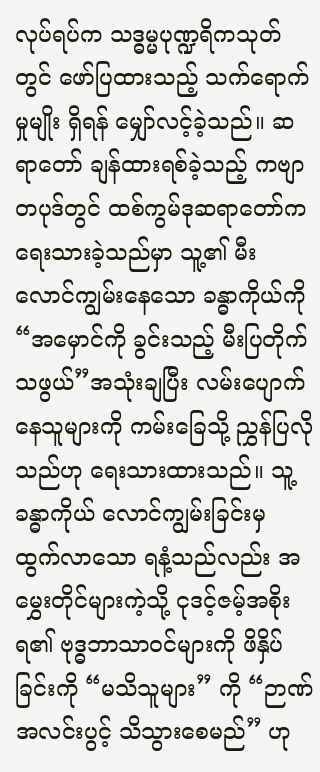လုပ်ရပ်က သဒ္ဓမ္မပုဏ္ဍရိကသုတ်တွင် ဖော်ပြထားသည့် သက်ရောက်မှုမျိုး ရှိရန် မျှော်လင့်ခဲ့သည်။ ဆရာတော် ချန်ထားရစ်ခဲ့သည့် ကဗျာတပုဒ်တွင် ထစ်ကွမ်ဒုဆရာတော်က ရေးသားခဲ့သည်မှာ သူ့၏ မီးလောင်ကျွမ်းနေသော ခန္ဓာကိုယ်ကို “အမှောင်ကို ခွင်းသည့် မီးပြတိုက်သဖွယ်”အသုံးချပြီး လမ်းပျောက်နေသူများကို ကမ်းခြေသို့ ညွှန်ပြလိုသည်ဟု ရေးသားထားသည်။ သူ့ခန္ဓာကိုယ် လောင်ကျွမ်းခြင်းမှ ထွက်လာသော ရနံ့သည်လည်း အမွှေးတိုင်များကဲ့သို့ ငုဒင့်ဇမ့်အစိုးရ၏ ဗုဒ္ဓဘာသာဝင်များကို ဖိနှိပ်ခြင်းကို “မသိသူများ” ကို “ဉာဏ်အလင်းပွင့် သိသွားစေမည်” ဟု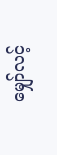မျှော်လင့်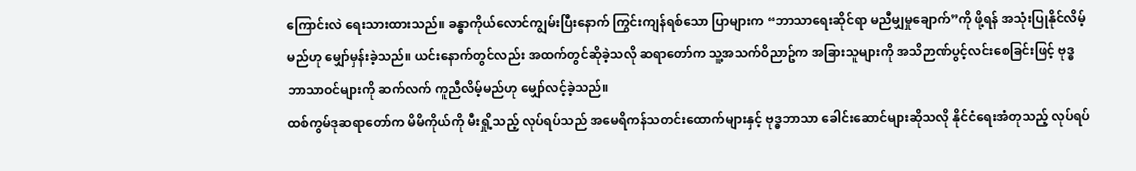ကြောင်းလဲ ရေးသားထားသည်။ ခန္ဓာကိုယ်လောင်ကျွမ်းပြီးနောက် ကြွင်းကျန်ရစ်သော ပြာများက “ဘာသာရေးဆိုင်ရာ မညီမျှမှုချောက်”ကို ဖို့ရန် အသုံးပြုနိုင်လိမ့်မည်ဟု မျှော်မှန်းခဲ့သည်။ ယင်းနောက်တွင်လည်း အထက်တွင်ဆိုခဲ့သလို ဆရာတော်က သူ့အသက်ဝိညာဥ်က အခြားသူများကို အသိဉာဏ်ပွင့်လင်းစေခြင်းဖြင့် ဗုဒ္ဓ ဘာသာဝင်များကို ဆက်လက် ကူညီလိမ့်မည်ဟု မျှော်လင့်ခဲ့သည်။
ထစ်ကွမ်ဒုဆရာတော်က မိမိကိုယ်ကို မီးရှို့သည့် လုပ်ရပ်သည် အမေရိကန်သတင်းထောက်များနှင့် ဗုဒ္ဓဘာသာ ခေါင်းဆောင်များဆိုသလို နိုင်ငံရေးအံတုသည့် လုပ်ရပ်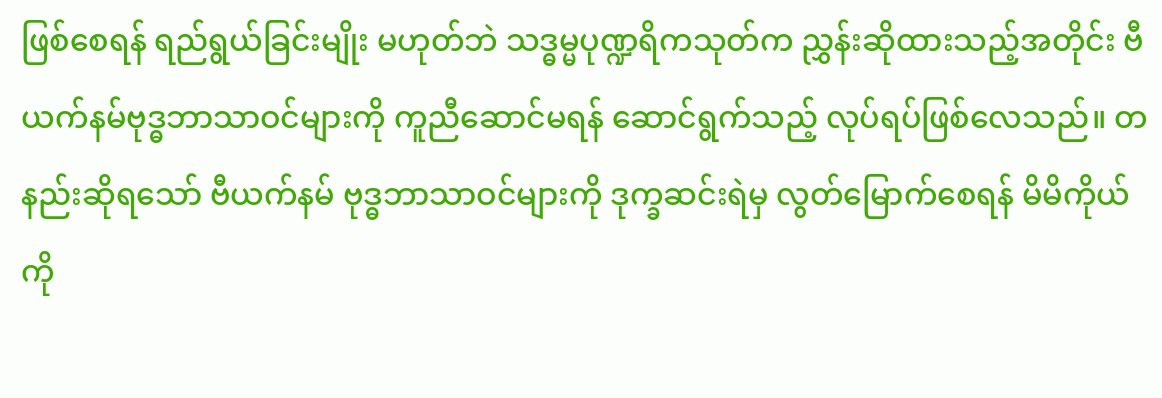ဖြစ်စေရန် ရည်ရွယ်ခြင်းမျိုး မဟုတ်ဘဲ သဒ္ဓမ္မပုဏ္ဍရိကသုတ်က ညွှန်းဆိုထားသည့်အတိုင်း ဗီယက်နမ်ဗုဒ္ဓဘာသာဝင်များကို ကူညီဆောင်မရန် ဆောင်ရွက်သည့် လုပ်ရပ်ဖြစ်လေသည်။ တနည်းဆိုရသော် ဗီယက်နမ် ဗုဒ္ဓဘာသာဝင်များကို ဒုက္ခဆင်းရဲမှ လွတ်မြောက်စေရန် မိမိကိုယ်ကို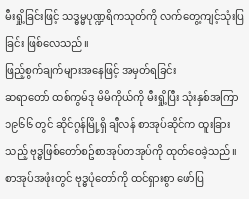မီးရှို့ခြင်းဖြင့် သဒ္ဓမ္မပုဏ္ဍရိကသုတ်ကို လက်တွေ့ကျင့်သုံးပြခြင်း ဖြစ်လေသည်။
ဖြည့်စွက်ချက်များအနေဖြင့် အမှတ်ရခြင်း
ဆရာတော် ထစ်ကွမ်ဒု မိမိကိုယ်ကို မီးရှို့ပြီး သုံးနှစ်အကြာ ၁၉၆၆ တွင် ဆိုင်ဂွန်မြို့ရှိ ချီလန် စာအုပ်ဆိုင်က ထူးခြားသည့် ဗုဒ္ဓဖြစ်တော်စဥ်စာအုပ်တအုပ်ကို ထုတ်ဝေခဲ့သည်။ စာအုပ်အဖုံးတွင် ဗုဒ္ဓပုံတော်ကို ထင်ရှားစွာ ဖော်ပြ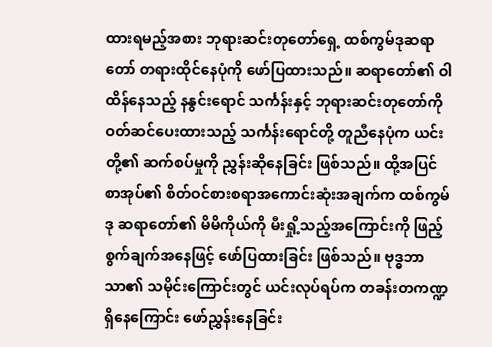ထားရမည့်အစား ဘုရားဆင်းတုတော်ရှေ့ ထစ်ကွမ်ဒုဆရာတော် တရားထိုင်နေပုံကို ဖော်ပြထားသည်။ ဆရာတော်၏ ဝါထိန်နေသည့် နနွင်းရောင် သင်္ကန်းနှင့် ဘုရားဆင်းတုတော်ကို ဝတ်ဆင်ပေးထားသည့် သင်္ကန်းရောင်တို့ တူညီနေပုံက ယင်းတို့၏ ဆက်စပ်မှုကို ညွှန်းဆိုနေခြင်း ဖြစ်သည်။ ထို့အပြင် စာအုပ်၏ စိတ်ဝင်စားစရာအကောင်းဆုံးအချက်က ထစ်ကွမ်ဒု ဆရာတော်၏ မိမိကိုယ်ကို မီးရှို့သည့်အကြောင်းကို ဖြည့်စွက်ချက်အနေဖြင့် ဖော်ပြထားခြင်း ဖြစ်သည်။ ဗုဒ္ဓဘာသာ၏ သမိုင်းကြောင်းတွင် ယင်းလုပ်ရပ်က တခန်းတကဏ္ဍရှိနေကြောင်း ဖော်ညွှန်းနေခြင်း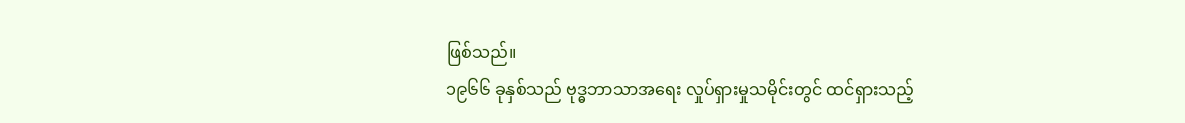ဖြစ်သည်။
၁၉၆၆ ခုနှစ်သည် ဗုဒ္ဓဘာသာအရေး လှုပ်ရှားမှုသမိုင်းတွင် ထင်ရှားသည့်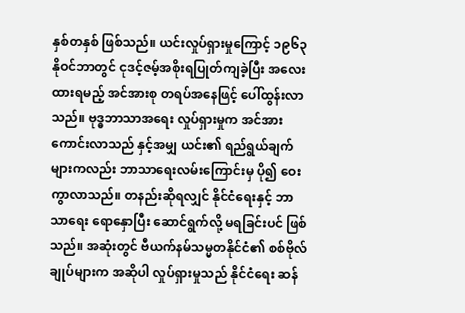နှစ်တနှစ် ဖြစ်သည်။ ယင်းလှုပ်ရှားမှုကြောင့် ၁၉၆၃ နိုဝင်ဘာတွင် ငုဒင့်ဇမ့်အစိုးရပြုတ်ကျခဲ့ပြီး အလေးထားရမည့် အင်အားစု တရပ်အနေဖြင့် ပေါ်ထွန်းလာသည်။ ဗုဒ္ဓဘာသာအရေး လှုပ်ရှားမှုက အင်အားကောင်းလာသည် နှင့်အမျှ ယင်း၏ ရည်ရွယ်ချက်များကလည်း ဘာသာရေးလမ်းကြောင်းမှ ပို၍ ဝေးကွာလာသည်။ တနည်းဆိုရလျှင် နိုင်ငံရေးနှင့် ဘာသာရေး ရောနှောပြီး ဆောင်ရွက်လို့ မရခြင်းပင် ဖြစ်သည်။ အဆုံးတွင် ဗီယက်နမ်သမ္မတနိုင်ငံ၏ စစ်ဗိုလ်ချုပ်များက အဆိုပါ လှုပ်ရှားမှုသည် နိုင်ငံရေး ဆန်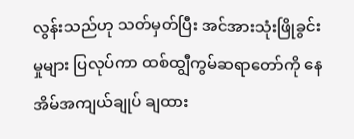လွန်းသည်ဟု သတ်မှတ်ပြီး အင်အားသုံးဖြိုခွင်းမှုများ ပြလုပ်ကာ ထစ်ထျွီကွမ်ဆရာတော်ကို နေအိမ်အကျယ်ချုပ် ချထား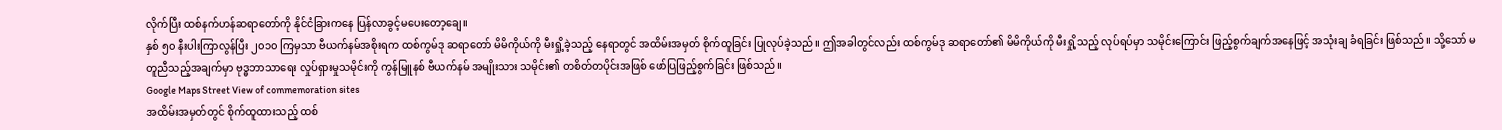လိုက်ပြီး ထစ်နက်ဟန်ဆရာတော်ကို နိုင်ငံခြားကနေ ပြန်လာခွင့်မပေးတော့ချေ။
နှစ် ၅၀ နီးပါးကြာလွန်ပြီး ၂၀၁၀ ကြမှသာ ဗီယက်နမ်အစိုးရက ထစ်ကွမ်ဒု ဆရာတော် မိမိကိုယ်ကို မီးရှို့ခဲ့သည့် နေရာတွင် အထိမ်းအမှတ် စိုက်ထူခြင်း ပြုလုပ်ခဲ့သည်။ ဤအခါတွင်လည်း ထစ်ကွမ်ဒု ဆရာတော်၏ မိမိကိုယ်ကို မီးရှို့သည့် လုပ်ရပ်မှာ သမိုင်းကြောင်း ဖြည့်စွက်ချက်အနေဖြင့် အသုံးချ ခံရခြင်း ဖြစ်သည်။ သို့သော် မတူညီသည့်အချက်မှာ ဗုဒ္ဓဘာသာရေး လှုပ်ရှားမှုသမိုင်းကို ကွန်မြူနစ် ဗီယက်နမ် အမျိုးသား သမိုင်း၏ တစိတ်တပိုင်းအဖြစ် ဖော်ပြဖြည့်စွက်ခြင်း ဖြစ်သည်။
Google Maps Street View of commemoration sites
အထိမ်းအမှတ်တွင် စိုက်ထူထားသည့် ထစ်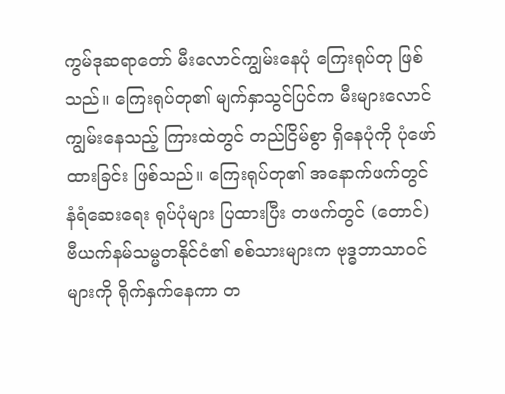ကွမ်ဒုဆရာတော် မီးလောင်ကျွမ်းနေပုံ ကြေးရုပ်တု ဖြစ်သည်။ ကြေးရုပ်တု၏ မျက်နှာသွင်ပြင်က မီးများလောင်ကျွမ်းနေသည့် ကြားထဲတွင် တည်ငြိမ်စွာ ရှိနေပုံကို ပုံဖော်ထားခြင်း ဖြစ်သည်။ ကြေးရုပ်တု၏ အနောက်ဖက်တွင် နံရံဆေးရေး ရုပ်ပုံများ ပြထားပြီး တဖက်တွင် (တောင်) ဗီယက်နမ်သမ္မတနိုင်ငံ၏ စစ်သားများက ဗုဒ္ဓဘာသာဝင်များကို ရိုက်နှက်နေကာ တ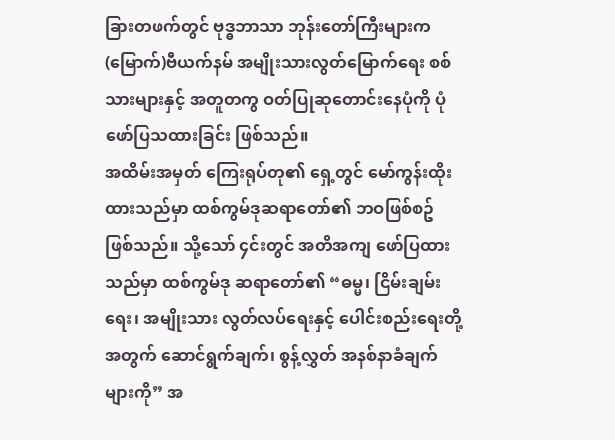ခြားတဖက်တွင် ဗုဒ္ဓဘာသာ ဘုန်းတော်ကြီးများက (မြောက်)ဗီယက်နမ် အမျိုးသားလွတ်မြောက်ရေး စစ်သားများနှင့် အတူတကွ ဝတ်ပြုဆုတောင်းနေပုံကို ပုံဖော်ပြသထားခြင်း ဖြစ်သည်။
အထိမ်းအမှတ် ကြေးရုပ်တု၏ ရှေ့တွင် မော်ကွန်းထိုးထားသည်မှာ ထစ်ကွမ်ဒုဆရာတော်၏ ဘဝဖြစ်စဥ် ဖြစ်သည်။ သို့သော် ၄င်းတွင် အတိအကျ ဖော်ပြထားသည်မှာ ထစ်ကွမ်ဒု ဆရာတော်၏ “ဓမ္မ၊ ငြိမ်းချမ်းရေး၊ အမျိုးသား လွတ်လပ်ရေးနှင့် ပေါင်းစည်းရေးတို့အတွက် ဆောင်ရွက်ချက်၊ စွန့်လွှတ် အနစ်နာခံချက်များကို” အ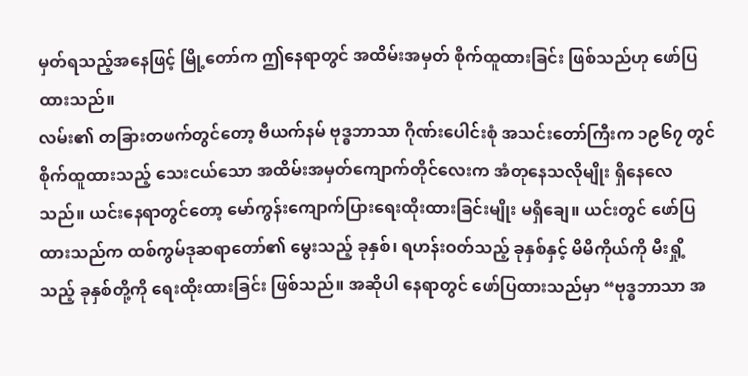မှတ်ရသည့်အနေဖြင့် မြို့တော်က ဤနေရာတွင် အထိမ်းအမှတ် စိုက်ထူထားခြင်း ဖြစ်သည်ဟု ဖော်ပြထားသည်။
လမ်း၏ တခြားတဖက်တွင်တော့ ဗီယက်နမ် ဗုဒ္ဓဘာသာ ဂိုဏ်းပေါင်းစုံ အသင်းတော်ကြီးက ၁၉၆၇ တွင် စိုက်ထူထားသည့် သေးငယ်သော အထိမ်းအမှတ်ကျောက်တိုင်လေးက အံတုနေသလိုမျိုး ရှိနေလေသည်။ ယင်းနေရာတွင်တော့ မော်ကွန်းကျောက်ပြားရေးထိုးထားခြင်းမျိုး မရှိချေ။ ယင်းတွင် ဖော်ပြထားသည်က ထစ်ကွမ်ဒုဆရာတော်၏ မွေးသည့် ခုနှစ်၊ ရဟန်းဝတ်သည့် ခုနှစ်နှင့် မိမိကိုယ်ကို မီးရှို့သည့် ခုနှစ်တို့ကို ရေးထိုးထားခြင်း ဖြစ်သည်။ အဆိုပါ နေရာတွင် ဖော်ပြထားသည်မှာ “ဗုဒ္ဓဘာသာ အ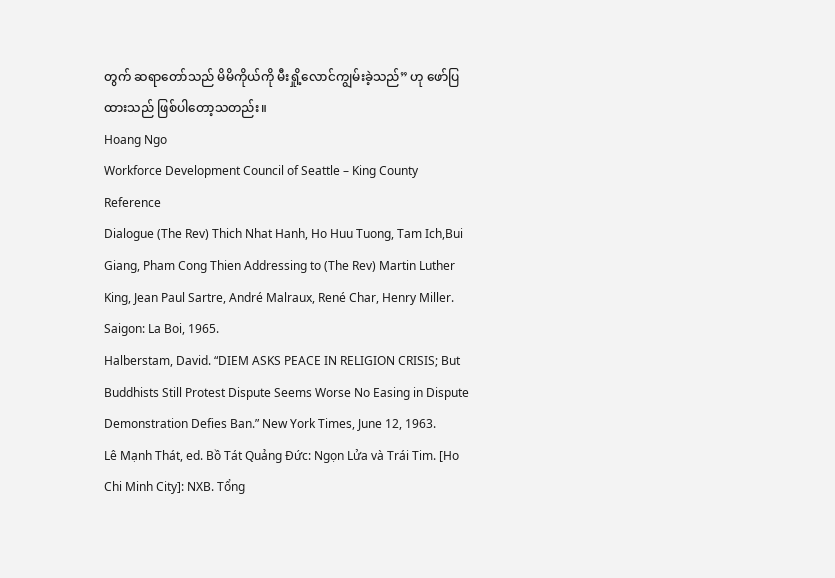တွက် ဆရာတော်သည် မိမိကိုယ်ကို မီးရှို့လောင်ကျွမ်းခဲ့သည်” ဟု ဖော်ပြထားသည် ဖြစ်ပါတော့သတည်း။
Hoang Ngo
Workforce Development Council of Seattle – King County
Reference
Dialogue (The Rev) Thich Nhat Hanh, Ho Huu Tuong, Tam Ich,Bui Giang, Pham Cong Thien Addressing to (The Rev) Martin Luther King, Jean Paul Sartre, André Malraux, René Char, Henry Miller. Saigon: La Boi, 1965.
Halberstam, David. “DIEM ASKS PEACE IN RELIGION CRISIS; But Buddhists Still Protest Dispute Seems Worse No Easing in Dispute Demonstration Defies Ban.” New York Times, June 12, 1963.
Lê Mạnh Thát, ed. Bồ Tát Quảng Đức: Ngọn Lửa và Trái Tim. [Ho Chi Minh City]: NXB. Tổng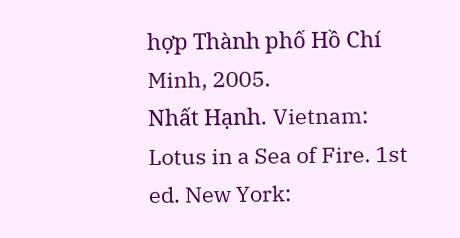hợp Thành phố Hồ Chí Minh, 2005.
Nhất Hạnh. Vietnam: Lotus in a Sea of Fire. 1st ed. New York: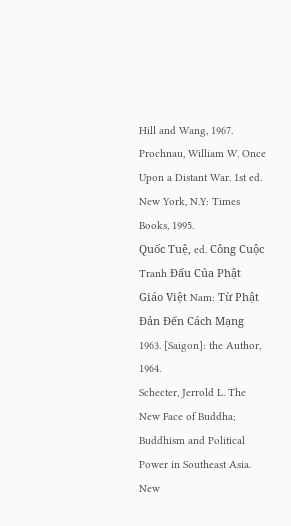Hill and Wang, 1967.
Prochnau, William W. Once Upon a Distant War. 1st ed. New York, N.Y: Times Books, 1995.
Quốc Tuệ, ed. Công Cuộc Tranh Đấu Của Phật Giáo Việt Nam: Từ Phật Đản Đến Cách Mạng 1963. [Saigon]: the Author, 1964.
Schecter, Jerrold L. The New Face of Buddha; Buddhism and Political Power in Southeast Asia. New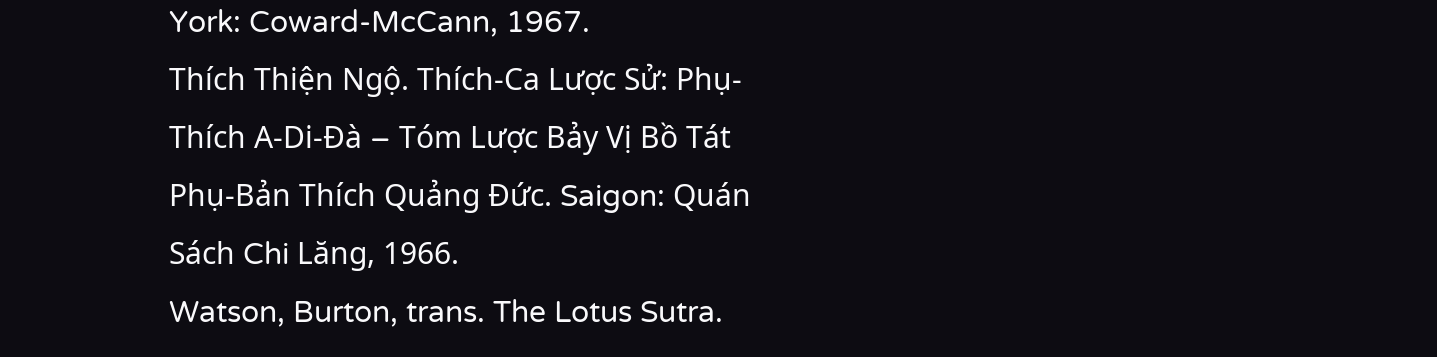York: Coward-McCann, 1967.
Thích Thiện Ngộ. Thích-Ca Lược Sử: Phụ-Thích A-Di-Đà – Tóm Lược Bảy Vị Bồ Tát Phụ-Bản Thích Quảng Đức. Saigon: Quán Sách Chi Lăng, 1966.
Watson, Burton, trans. The Lotus Sutra.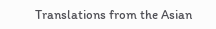Translations from the Asian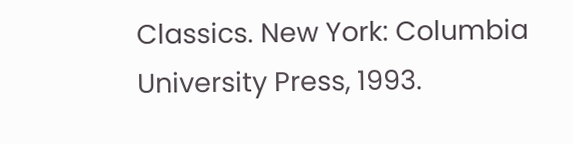Classics. New York: Columbia University Press, 1993.